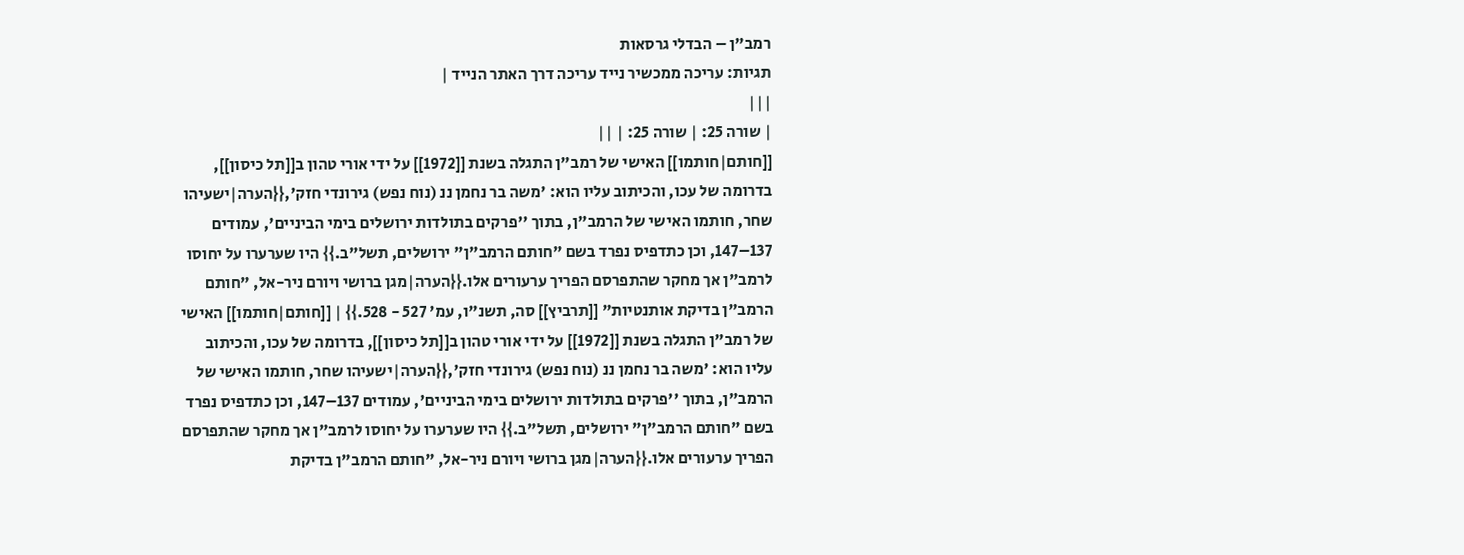רמב"ן – הבדלי גרסאות
תגיות: עריכה ממכשיר נייד עריכה דרך האתר הנייד |
|||
| שורה 25: | שורה 25: | ||
[[חותם|חותמו]] האישי של רמב"ן התגלה בשנת [[1972]] על ידי אורי טהון ב[[תל כיסון]], בדרומה של עכו, והכיתוב עליו הוא: 'משה בר נחמן ננ (נוח נפש) גירונדי חזק',{{הערה|ישעיהו שחר, חותמו האישי של הרמב"ן, בתוך ''פרקים בתולדות ירושלים בימי הביניים', עמודים 137–147, וכן כתדפיס נפרד בשם "חותם הרמב"ן" ירושלים, תשל"ב.}} היו שערערו על יחוסו לרמב"ן אך מחקר שהתפרסם הפריך ערעורים אלו.{{הערה|מגן ברושי ויורם ניר-אל, "חותם הרמב"ן בדיקת אותנטיות" [[תרביץ]] סה, תשנ"ו, עמ' 527 - 528.}} | [[חותם|חותמו]] האישי של רמב"ן התגלה בשנת [[1972]] על ידי אורי טהון ב[[תל כיסון]], בדרומה של עכו, והכיתוב עליו הוא: 'משה בר נחמן ננ (נוח נפש) גירונדי חזק',{{הערה|ישעיהו שחר, חותמו האישי של הרמב"ן, בתוך ''פרקים בתולדות ירושלים בימי הביניים', עמודים 137–147, וכן כתדפיס נפרד בשם "חותם הרמב"ן" ירושלים, תשל"ב.}} היו שערערו על יחוסו לרמב"ן אך מחקר שהתפרסם הפריך ערעורים אלו.{{הערה|מגן ברושי ויורם ניר-אל, "חותם הרמב"ן בדיקת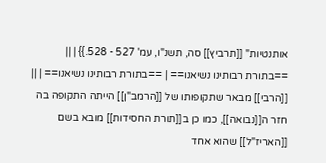אותנטיות" [[תרביץ]] סה, תשנ"ו, עמ' 527 - 528.}} | ||
==בתורת רבותינו נשיאנו== | ==בתורת רבותינו נשיאנו== | ||
[[הרבי]] מבאר שתקופותו של [[הרמב"ן]] הייתה התקופה בה חזר ה[[נבואה]], כמו כן ב[[תורת החסידות]] מובא בשם [[האריז"ל]] שהוא אחד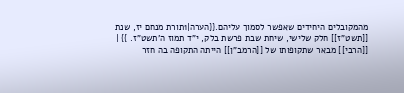מהמקובלים היחידים שאפשר לסמוך עליהם.{{הערה|1תורת מנחם יז, שנת [[תשט"ז]] חלק שלישי, שיחת שבת פרשת בלק, י"ד תמוז ה'תשט"ז. }} | [[הרבי]] מבאר שתקופותו של [[הרמב"ן]] הייתה התקופה בה חזר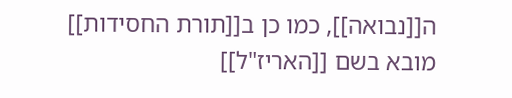ה[[נבואה]], כמו כן ב[[תורת החסידות]] מובא בשם [[האריז"ל]]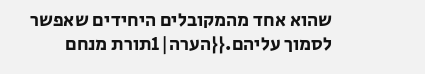שהוא אחד מהמקובלים היחידים שאפשר לסמוך עליהם.{{הערה|1תורת מנחם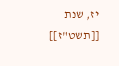יז, שנת [[תשט"ז]]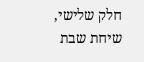חלק שלישי, שיחת שבת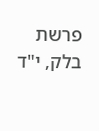פרשת בלק, י"ד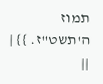תמוז ה'תשט"ז. }} | ||